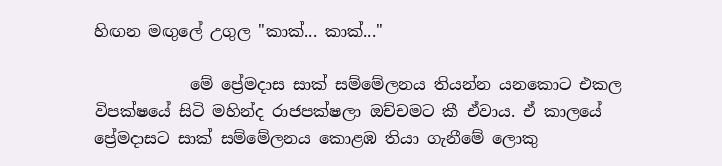හිඟන මඟුලේ උගුල "කාක්... කාක්..."

            මේ ප්‍රේමදාස සාක් සම්මේලනය තියන්න යනකොට එකල විපක්ෂයේ සිටි මහින්ද රාජපක්ෂලා ඔච්චමට කී ඒවාය. ඒ කාලයේ ප්‍රේමදාසට සාක් සම්මේලනය කොළඹ තියා ගැනීමේ ලොකු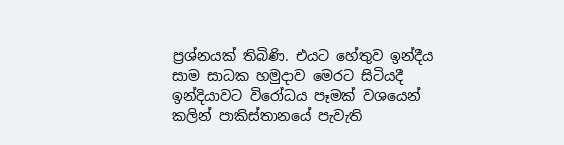ප්‍රශ්නයක් තිබිණි. එයට හේතුව ඉන්දීය සාම සාධක හමුදාව මෙරට සිටියදී ඉන්දියාවට විරෝධය පෑමක් වශයෙන් කලින් පාකිස්තානයේ පැවැති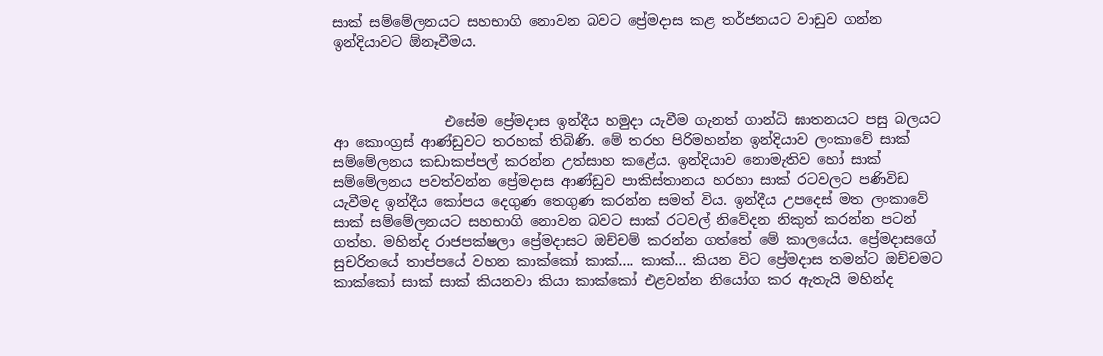සාක් සම්මේලනයට සහභාගි නොවන බවට ප්‍රේමදාස කළ තර්ජනයට වාඩුව ගන්න ඉන්දියාවට ඕනෑවීමය.



                එසේම ප්‍රේමදාස ඉන්දීය හමුදා යැවීම ගැනත් ගාන්ධි ඝාතනයට පසු බලයට ආ කොංග්‍රස් ආණ්ඩුවට තරහක් තිබිණි. මේ තරහ පිරිමහන්න ඉන්දියාව ලංකාවේ සාක් සම්මේලනය කඩාකප්පල් කරන්න උත්සාහ කළේය. ඉන්දියාව නොමැතිව හෝ සාක් සම්මේලනය පවත්වන්න ප්‍රේමදාස ආණ්ඩුව පාකිස්තානය හරහා සාක් රටවලට පණිවිඩ යැවීමද ඉන්දීය කෝපය දෙගුණ තෙගුණ කරන්න සමත් විය. ඉන්දීය උපදෙස් මත ලංකාවේ සාක් සම්මේලනයට සහභාගි නොවන බවට සාක් රටවල් නිවේදන නිකුත් කරන්න පටන් ගත්හ. මහින්ද රාජපක්ෂලා ප්‍රේමදාසට ඔච්චම් කරන්න ගත්තේ මේ කාලයේය. ප්‍රේමදාසගේ සුචරිතයේ තාප්පයේ වහන කාක්කෝ කාක්.... කාක්... කියන විට ප්‍රේමදාස තමන්ට ඔච්චමට කාක්කෝ සාක් සාක් කියනවා කියා කාක්කෝ එළවන්න නියෝග කර ඇතැයි මහින්ද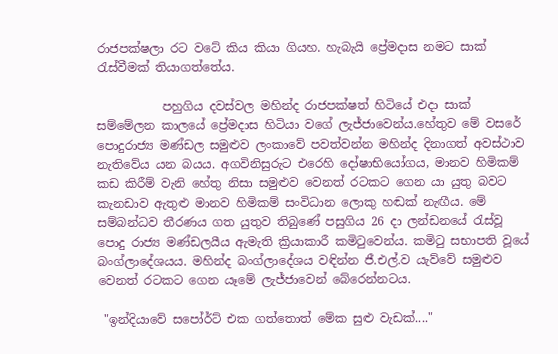රාජපක්ෂලා රට වටේ කිය කියා ගියහ. හැබැයි ප්‍රේමදාස නමට සාක් රැස්වීමක් තියාගත්තේය.

           පහුගිය දවස්වල මහින්ද රාජපක්ෂත් හිටියේ එදා සාක් සම්මේලන කාලයේ ප්‍රේමදාස හිටියා වගේ ලැජ්ජාවෙන්ය.හේතුව මේ වසරේ පොදුරාජ්‍ය මණ්ඩල සමුළුව ලංකාවේ පවත්වන්න මහින්ද දිනාගත් අවස්ථාව නැතිවේය යන බයය. අගවිනිසුරුට එරෙහි දෝෂාභියෝගය, මානව හිමිකම් කඩ කිරීම් වැනි හේතු නිසා සමුළුව වෙනත් රටකට ගෙන යා යුතු බවට කැනඩාව ඇතුළු මානව හිමිකම් සංවිධාන ලොකු හඬක් නැඟීය. මේ සම්බන්ධව තීරණය ගත යුතුව තිබුණේ පසුගිය 26 දා ලන්ඩනයේ රැස්වූ පොදු රාජ්‍ය මණ්ඩලයීය ඇමැති ක්‍රියාකාරී කමිටුවෙන්ය. කමිටු සභාපති වූයේ බංග්ලාදේශයය. මහින්ද බංග්ලාදේශය වඳින්න ජී.එල්.ව යැව්වේ සමුළුව වෙනත් රටකට ගෙන යෑමේ ලැජ්ජාවෙන් බේරෙන්නටය.

 "ඉන්දියාවේ සපෝර්ට් එක ගත්තොත් මේක සුළු වැඩක්...."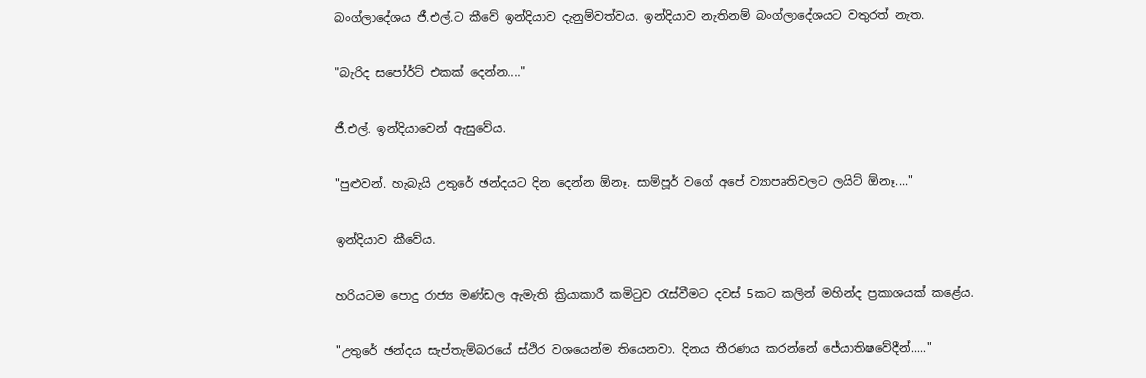බංග්ලාදේශය ජී.එල්.ට කීවේ ඉන්දියාව දැනුම්වත්වය. ඉන්දියාව නැතිනම් බංග්ලාදේශයට වතුරත් නැත.

"බැරිද සපෝර්ට් එකක් දෙන්න...."

ජී.එල්. ඉන්දියාවෙන් ඇසුවේය.

"පුළුවන්. හැබැයි උතුරේ ඡන්දයට දින දෙන්න ඕනෑ. සාම්පූර් වගේ අපේ ව්‍යාපෘතිවලට ලයිට් ඕනෑ...."

ඉන්දියාව කීවේය.

හරියටම පොදු රාජ්‍ය මණ්ඩල ඇමැති ක්‍රියාකාරී කමිටුව රැස්වීමට දවස් 5කට කලින් මහින්ද ප්‍රකාශයක් කළේය.

"උතුරේ ඡන්දය සැප්තැම්බරයේ ස්ථිර වශයෙන්ම තියෙනවා. දිනය තීරණය කරන්නේ ජේ‍යාතිෂවේදීන්....."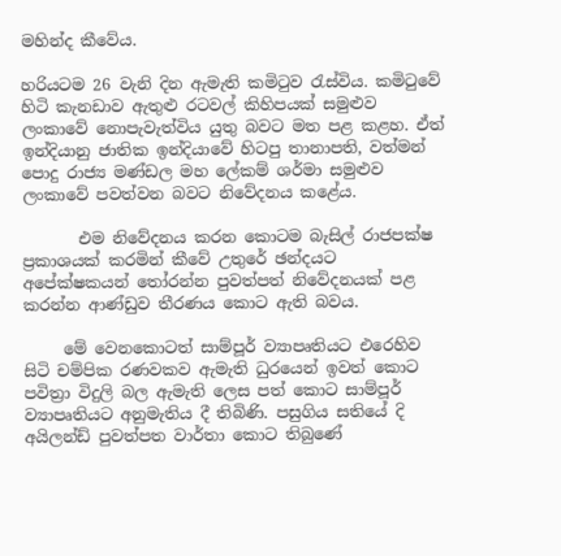මහින්ද කීවේය.

හරියටම 26 වැනි දින ඇමැති කමිටුව රැස්විය. කමිටුවේ හිටි කැනඩාව ඇතුළු රටවල් කිහිපයක් සමුළුව ලංකාවේ නොපැවැත්විය යුතු බවට මත පළ කළහ. ඒත් ඉන්දියානු ජාතික ඉන්දියාවේ හිටපු තානාපති, වත්මන් පොදු රාජ්‍ය මණ්ඩල මහ ලේකම් ශර්මා සමුළුව ලංකාවේ පවත්වන බවට නිවේදනය කළේය.

       එම නිවේදනය කරන කොටම බැසිල් රාජපක්ෂ ප්‍රකාශයක් කරමින් කීවේ උතුරේ ඡන්දයට අපේක්ෂකයන් තෝරන්න පුවත්පත් නිවේදනයක් පළ කරන්න ආණ්ඩුව තීරණය කොට ඇති බවය.

     මේ වෙනකොටත් සාම්පූර් ව්‍යාපෘතියට එරෙහිව සිටි චම්පික රණවකව ඇමැති ධුරයෙන් ඉවත් කොට පවිත්‍රා විදුලි බල ඇමැති ලෙස පත් කොට සාම්පූර් ව්‍යාපෘතියට අනුමැතිය දී තිබිණි. පසුගිය සතියේ දි අයිලන්ඩ් පුවත්පත වාර්තා කොට තිබුණේ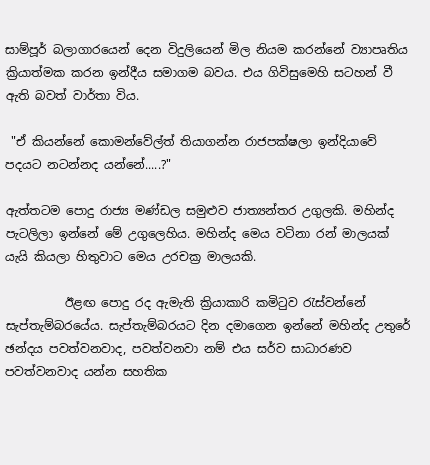සාම්පූර් බලාගාරයෙන් දෙන විදුලියෙන් මිල නියම කරන්නේ ව්‍යාපෘතිය ක්‍රියාත්මක කරන ඉන්දීය සමාගම බවය. එය ගිවිසුමෙහි සටහන් වී ඇති බවත් වාර්තා විය.

 "ඒ කියන්නේ කොමන්වේල්ත් තියාගන්න රාජපක්ෂලා ඉන්දියාවේ පදයට නටන්නද යන්නේ.....?"

ඇත්තටම පොදු රාජ්‍ය මණ්ඩල සමුළුව ජාත්‍යන්තර උගුලකි. මහින්ද පැටලිලා ඉන්නේ මේ උගුලෙහිය. මහින්ද මෙය වටිනා රන් මාලයක් යැයි කියලා හිතුවාට මෙය උරචක්‍ර මාලයකි.

          ඊළඟ පොදු රද ඇමැති ක්‍රියාකාරි කමිටුව රැස්වන්නේ සැප්තැම්බරයේය. සැප්තැම්බරයට දින දමාගෙන ඉන්නේ මහින්ද උතුරේ ඡන්දය පවත්වනවාද, පවත්වනවා නම් එය සර්ව සාධාරණව පවත්වනවාද යන්න සහතික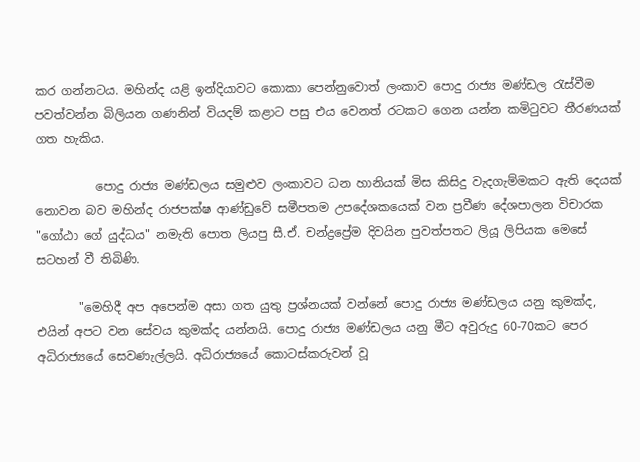කර ගන්නටය. මහින්ද යළි ඉන්දියාවට කොකා පෙන්නුවොත් ලංකාව පොදු රාජ්‍ය මණ්ඩල රැස්වීම පවත්වන්න බිලියන ගණනින් වියදම් කළාට පසු එය වෙනත් රටකට ගෙන යන්න කමිටුවට තීරණයක් ගත හැකිය.

          පොදු රාජ්‍ය මණ්ඩලය සමුළුව ලංකාවට ධන හානියක් මිස කිසිදු වැදගැම්මකට ඇති දෙයක් නොවන බව මහින්ද රාජපක්ෂ ආණ්ඩුවේ සමීපතම උපදේශකයෙක් වන ප්‍රවීණ දේශපාලන විචාරක "ගෝඨා ගේ යුද්ධය" නමැති පොත ලියපු සී.ඒ. චන්ද්‍රප්‍රේම දිවයින පුවත්පතට ලියූ ලිපියක මෙසේ සටහන් වී තිබිණි.

       "මෙහිදී අප අපෙන්ම අසා ගත යුතු ප්‍රශ්නයක් වන්නේ පොදු රාජ්‍ය මණ්ඩලය යනු කුමක්ද, එයින් අපට වන සේවය කුමක්ද යන්නයි. පොදු රාජ්‍ය මණ්ඩලය යනු මීට අවුරුදු 60-70කට පෙර අධිරාජ්‍යයේ සෙවණැල්ලයි. අධිරාජ්‍යයේ කොටස්කරුවන් වූ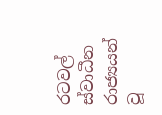රටවල් ස්වාධීන රාජ්‍යයන් වූ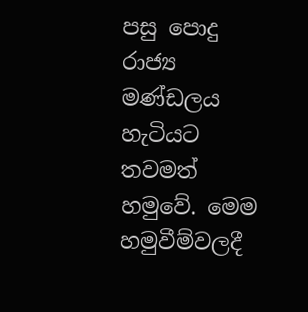පසු පොදු රාජ්‍ය මණ්ඩලය හැටියට තවමත් හමුවේ. මෙම හමුවීම්වලදී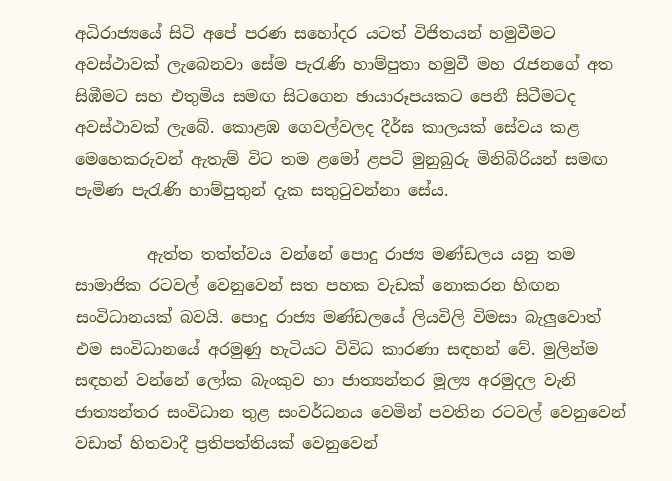අධිරාජ්‍යයේ සිටි අපේ පරණ සහෝදර යටත් විජිතයන් හමුවීමට අවස්ථාවක් ලැබෙනවා සේම පැරැණි හාම්පුතා හමුවී මහ රැජනගේ අත සිඹීමට සහ එතුමිය සමඟ සිටගෙන ඡායාරූපයකට පෙනී සිටීමටද අවස්ථාවක් ලැබේ. කොළඹ ගෙවල්වලද දීර්ඝ කාලයක් සේවය කළ මෙහෙකරුවන් ඇතැම් විට තම ළමෝ ළපටි මුනුබුරු මිනිබිරියන් සමඟ පැමිණ පැරැණි හාම්පුතුන් දැක සතුටුවන්නා සේය.

         ඇත්ත තත්ත්වය වන්නේ පොදු රාජ්‍ය මණ්ඩලය යනු තම සාමාජික රටවල් වෙනුවෙන් සත පහක වැඩක් නොකරන හිඟන සංවිධානයක් බවයි. පොදු රාජ්‍ය මණ්ඩලයේ ලියවිලි විමසා බැලුවොත් එම සංවිධානයේ අරමුණු හැටියට විවිධ කාරණා සඳහන් වේ. මුලින්ම සඳහන් වන්නේ ලෝක බැංකුව හා ජාත්‍යන්තර මූල්‍ය අරමුදල වැනි ජාත්‍යන්තර සංවිධාන තුළ සංවර්ධනය වෙමින් පවතින රටවල් වෙනුවෙන් වඩාත් හිතවාදී ප්‍රතිපත්තියක් වෙනුවෙන්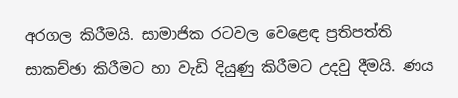අරගල කිරීමයි. සාමාජික රටවල වෙළෙඳ ප්‍රතිපත්ති සාකච්ඡා කිරීමට හා වැඩි දියුණු කිරීමට උදවු දීමයි. ණය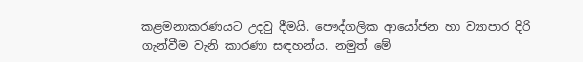කළමනාකරණයට උදවු දීමයි. පෞද්ගලික ආයෝජන හා ව්‍යාපාර දිරි ගැන්වීම වැනි කාරණා සඳහන්ය. නමුත් මේ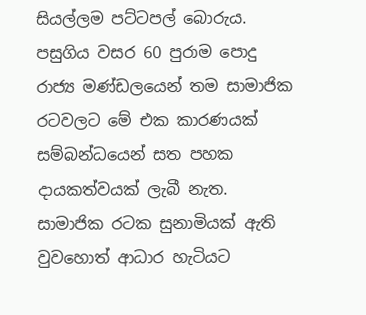සියල්ලම පට්ටපල් බොරුය. පසුගිය වසර 60 පුරාම පොදු රාජ්‍ය මණ්ඩලයෙන් තම සාමාජික රටවලට මේ එක කාරණයක් සම්බන්ධයෙන් සත පහක දායකත්වයක් ලැබී නැත. සාමාජික රටක සුනාමියක් ඇති වුවහොත් ආධාර හැටියට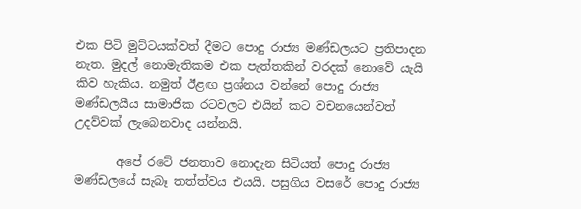එක පිටි මුට්ටයක්වත් දීමට පොදු රාජ්‍ය මණ්ඩලයට ප්‍රතිපාදන නැත. මුදල් නොමැතිකම එක පැත්තකින් වරදක් නොවේ යැයි කිව හැකිය. නමුත් ඊළඟ ප්‍රශ්නය වන්නේ පොදු රාජ්‍ය මණ්ඩලයීය සාමාජික රටවලට එයින් කට වචනයෙන්වත් උදව්වක් ලැබෙනවාද යන්නයි.

       අපේ රටේ ජනතාව නොදැන සිටියත් පොදු රාජ්‍ය මණ්ඩලයේ සැබෑ තත්ත්වය එයයි. පසුගිය වසරේ පොදු රාජ්‍ය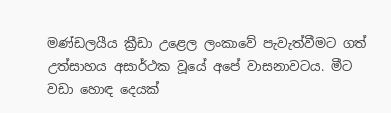මණ්ඩලයීය ක්‍රීඩා උළෙල ලංකාවේ පැවැත්වීමට ගත් උත්සාහය අසාර්ථක වූයේ අපේ වාසනාවටය. මීට වඩා හොඳ දෙයක්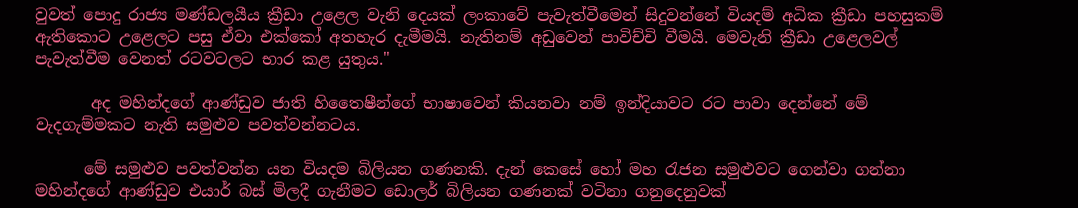වුවත් පොදු රාජ්‍ය මණ්ඩලයීය ක්‍රීඩා උළෙල වැනි දෙයක් ලංකාවේ පැවැත්වීමෙන් සිදුවන්නේ වියදම් අධික ක්‍රීඩා පහසුකම් ඇතිකොට උළෙලට පසු ඒවා එක්කෝ අතහැර දැමීමයි. නැතිනම් අඩුවෙන් පාවිච්චි වීමයි. මෙවැනි ක්‍රීඩා උළෙලවල් පැවැත්වීම වෙනත් රටවටලට භාර කළ යුතුය."

       අද මහින්දගේ ආණ්ඩුව ජාති හිතෛෂීන්ගේ භාෂාවෙන් කියනවා නම් ඉන්දියාවට රට පාවා දෙන්නේ මේ වැදගැම්මකට නැති සමුළුව පවත්වන්නටය.

      මේ සමුළුව පවත්වන්න යන වියදම බිලියන ගණනකි. දැන් කෙසේ හෝ මහ රැජන සමුළුවට ගෙන්වා ගන්නා මහින්දගේ ආණ්ඩුව එයාර් බස් මිලදී ගැනීමට ඩොලර් බිලියන ගණනක් වටිනා ගනුදෙනුවක්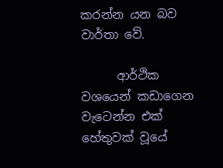කරන්න යන බව වාර්තා වේ.

      ආර්ථික වශයෙන් කඩාගෙන වැටෙන්න එක් හේතුවක් වූයේ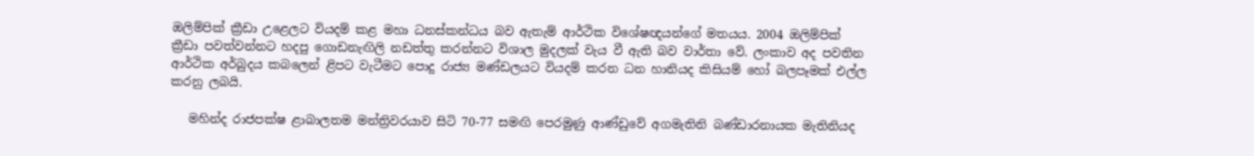ඔලිම්පික් ක්‍රීඩා උළෙලට වියදම් කළ මහා ධනස්කන්ධය බව ඇතැම් ආර්ථික විශේෂඥයන්ගේ මතයය. 2004 ඔලිම්පික් ක්‍රීඩා පවත්වන්නට හදපු ගොඩනැඟිලි නඩත්තු කරන්නට විශාල මුදලක් වැය වී ඇති බව වාර්තා වේ. ලංකාව අද පවතින ආර්ථික අර්බුදය කබලෙන් ළිපට වැටීමට පොදු රාජ්‍ය මණ්ඩලයට වියදම් කරන ධන හානියද කිසියම් හෝ බලපෑමක් එල්ල කරනු ලබයි.

   මහින්ද රාජපක්ෂ ළාබාලතම මන්ත්‍රිවරයාව සිටි 70-77 සමඟි පෙරමුණු ආණ්ඩුවේ අගමැතිනි බණ්ඩාරනායක මැතිනියද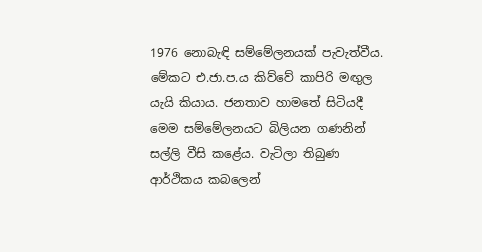1976 නොබැඳි සම්මේලනයක් පැවැත්වීය. මේකට එ.ජා.ප.ය කිව්වේ කාපිරි මඟුල යැයි කියාය. ජනතාව හාමතේ සිටියදී මෙම සම්මේලනයට බිලියන ගණනින් සල්ලි වීසි කළේය. වැටිලා තිබුණ ආර්ථිකය කබලෙන්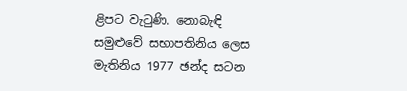ළිපට වැටුණි. නොබැඳි සමුළුවේ සභාපතිනිය ලෙස මැතිනිය 1977 ඡන්ද සටන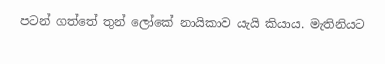පටන් ගත්තේ තුන් ලෝකේ නායිකාව යැයි කියාය. මැතිනියට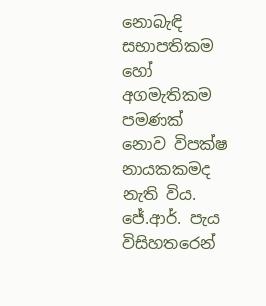නොබැඳි සභාපතිකම හෝ අගමැතිකම පමණක් නොව විපක්ෂ නායකකමද නැති විය. ජේ.ආර්. පැය විසිහතරෙන්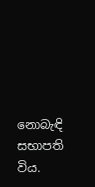නොබැඳි සභාපති විය.